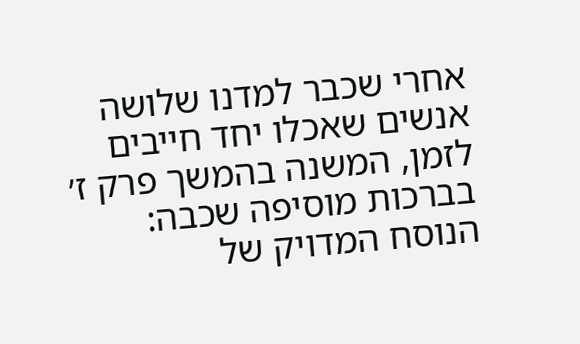אחרי שכבר למדנו שלושה אנשים שאכלו יחד חייבים לזמן, המשנה בהמשך פרק ז׳ בברכות מוסיפה שכבה: הנוסח המדויק של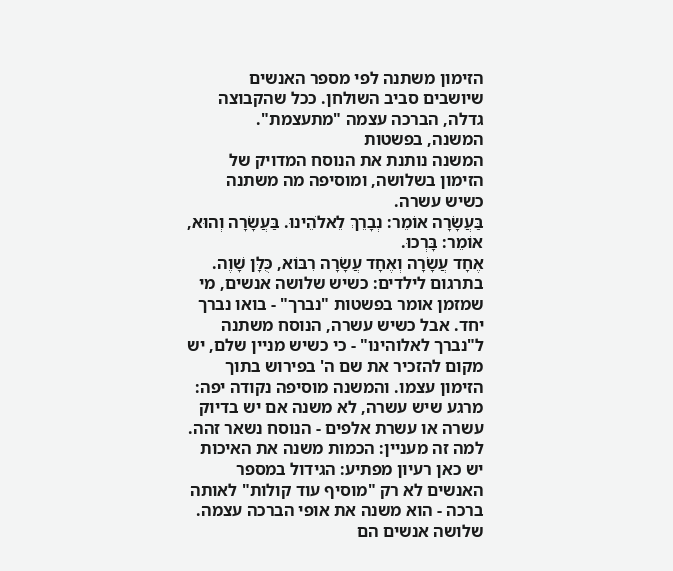הזימון משתנה לפי מספר האנשים שיושבים סביב השולחן. ככל שהקבוצה גדלה, הברכה עצמה "מתעצמת".
המשנה, בפשטות
המשנה נותנת את הנוסח המדויק של הזימון בשלושה, ומוסיפה מה משתנה כשיש עשרה.
בַּעֲשָׂרָה אוֹמֵר: נְבָרֵךְ לֵאלֹהֵינוּ. בַּעֲשָׂרָה וְהוּא, אוֹמֵר: בָּרְכוּ.
אֶחָד עֲשָׂרָה וְאֶחָד עֲשָׂרָה רִבּוֹא, כֻּלָּן שָׁוֶה.
בתרגום לילדים: כשיש שלושה אנשים, מי שמזמן אומר בפשטות "נברך" - בואו נברך יחד. אבל כשיש עשרה, הנוסח משתנה ל"נברך לאלוהינו" - כי כשיש מניין שלם, יש מקום להזכיר את שם ה' בפירוש בתוך הזימון עצמו. והמשנה מוסיפה נקודה יפה: מרגע שיש עשרה, לא משנה אם יש בדיוק עשרה או עשרת אלפים - הנוסח נשאר זהה.
למה זה מעניין: הכמות משנה את האיכות
יש כאן רעיון מפתיע: הגידול במספר האנשים לא רק "מוסיף עוד קולות" לאותה ברכה - הוא משנה את אופי הברכה עצמה. שלושה אנשים הם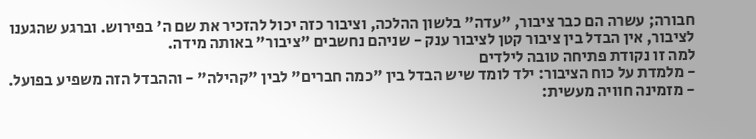חבורה; עשרה הם כבר ציבור, "עדה" בלשון ההלכה, וציבור כזה יכול להזכיר את שם ה' בפירוש. וברגע שהגענו לציבור, אין הבדל בין ציבור קטן לציבור ענק - שניהם נחשבים "ציבור" באותה מידה.
למה זו נקודת פתיחה טובה לילדים
- מלמדת על כוח הציבור: ילד לומד שיש הבדל בין "כמה חברים" לבין "קהילה" - וההבדל הזה משפיע בפועל.
- מזמינה חוויה מעשית: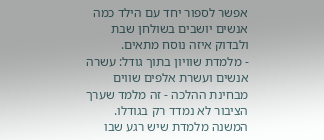אפשר לספור יחד עם הילד כמה אנשים יושבים בשולחן שבת ולבדוק איזה נוסח מתאים.
- מלמדת שוויון בתוך גודל: עשרה אנשים ועשרת אלפים שווים מבחינת ההלכה - זה מלמד שערך הציבור לא נמדד רק בגודלו.
המשנה מלמדת שיש רגע שבו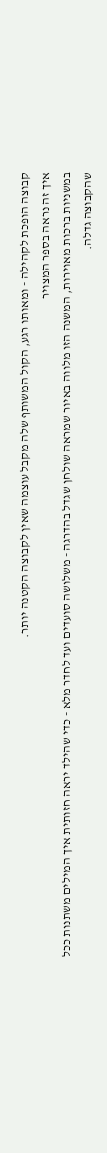קבוצה הופכת לקהילה - ומאותו רגע, הקול המשותף שלה מקבל עוצמה שאין לקבוצה הקטנה יותר.
איך זה נראה בספר המצויר
במשניות ברכות מאוירות, המשנה הזו מלווה באיור שמראה שולחן שגדל בהדרגה - משלושה סועדים ועד לחדר מלא - כדי שהילד יראה חזותית איך המילים משתנות ככל שהקבוצה גדלה.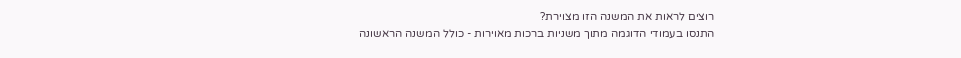רוצים לראות את המשנה הזו מצוירת?
התנסו בעמודי הדוגמה מתוך משניות ברכות מאוירות - כולל המשנה הראשונה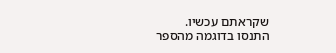שקראתם עכשיו.
התנסו בדוגמה מהספר